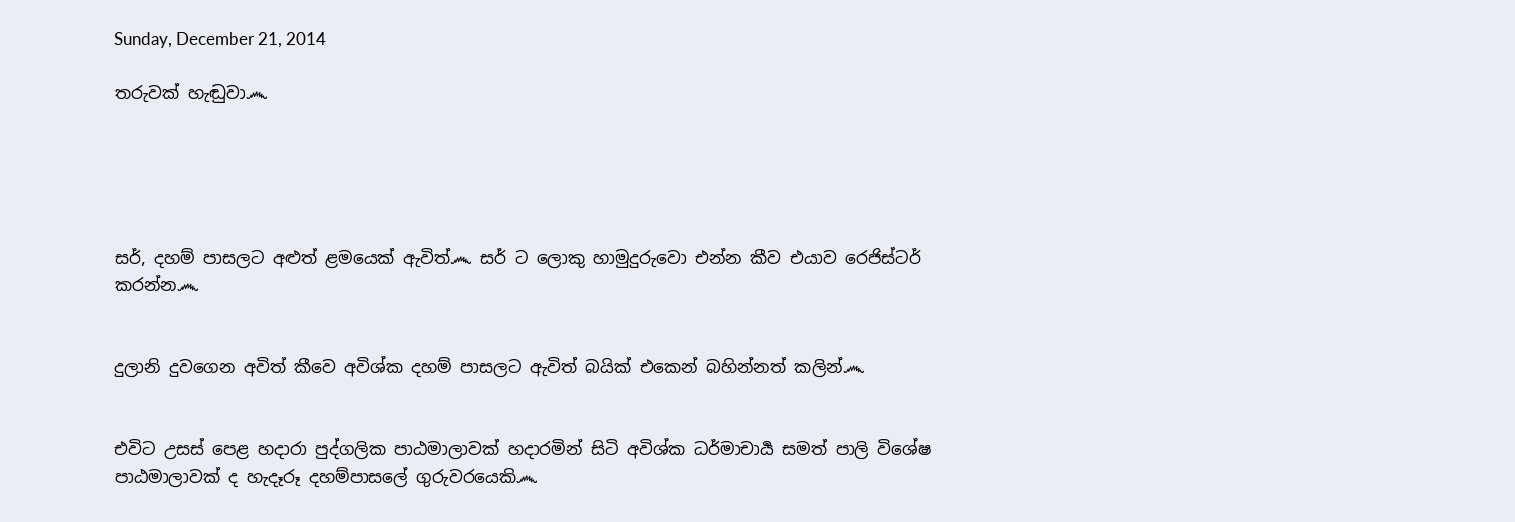Sunday, December 21, 2014

තරුවක් හැඬුවා෴





සර්, දහම් පාසලට අළුත් ළමයෙක් ඇවිත්෴ සර් ට ලොකු හාමුදුරුවො එන්න කීව එයාව රෙජිස්ටර් කරන්න෴


දුලානි දුවගෙන අවිත් කීවෙ අවිශ්ක දහම් පාසලට ඇවිත් බයික් එකෙන් බහින්නත් කලින්෴


එවිට උසස් පෙළ හදාරා පුද්ගලික පාඨමාලාවක් හදාරමින් සිටි අවිශ්ක ධර්මාචාර්‍ය සමත් පාලි විශේෂ පාඨමාලාවක් ද හැදෑරූ දහම්පාසලේ ගුරුවරයෙකි෴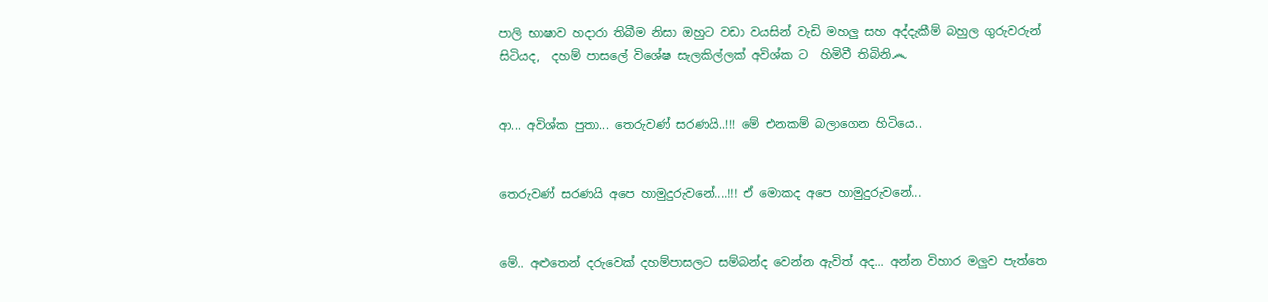පාලි භාෂාව හදාරා තිබීම නිසා ඔහුට වඩා වයසින් වැඩි මහලු සහ අද්දැකීම් බහුල ගුරුවරුන් සිටියද,  දහම් පාසලේ විශේෂ සැලකිල්ලක් අවිශ්ක ට  හිමිවී තිබිනි෴


ආ... අවිශ්ක පුතා... තෙරුවණ් සරණයි..!!! මේ එනකම් බලාගෙන හිටියෙ..


තෙරුවණ් සරණයි අපෙ හාමුදුරුවනේ....!!! ඒ මොකද අපෙ හාමුදුරුවනේ...


මේ.. අළුතෙන් දරුවෙක් දහම්පාසලට සම්බන්ද වෙන්න ඇවිත් අද... අන්න විහාර මලුව පැත්තෙ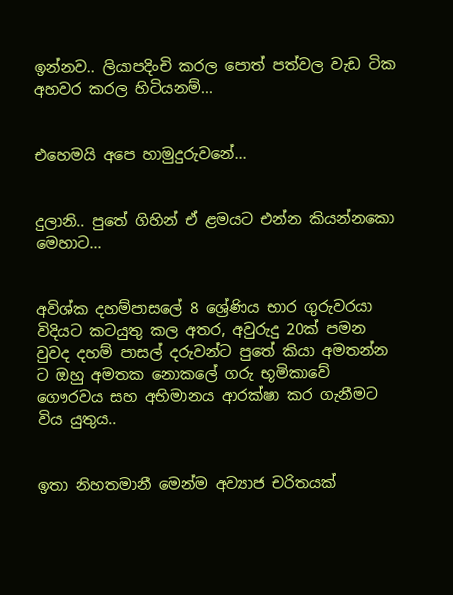ඉන්නව.. ලියාපදිංචි කරල පොත් පත්වල වැඩ ටික අහවර කරල හිටියනම්...


එහෙමයි අපෙ හාමුදුරුවනේ...


දුලානි.. පුතේ ගිහින් ඒ ළමයට එන්න කියන්නකො මෙහාට...


අවිශ්ක දහම්පාසලේ 8 ශ්‍රේණිය භාර ගුරුවරයා විදියට කටයුතු කල අතර, අවුරුදු 20ක් පමන වුවද දහම් පාසල් දරුවන්ට පුතේ කියා අමතන්න ට ඔහු අමතක නොකලේ ගරු භූමිකාවේ ගෞරවය සහ අභිමානය ආරක්ෂා කර ගැනීමට විය යුතුය..


ඉතා නිහතමානී මෙන්ම අව්‍යාජ චරිතයක්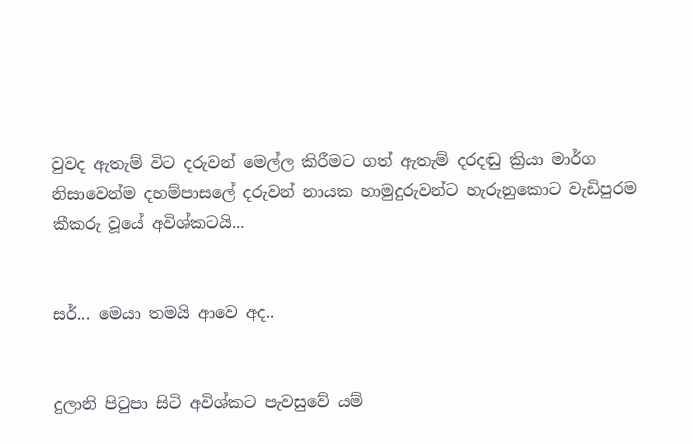වුවද ඇතැම් විට දරුවන් මෙල්ල කිරීමට ගත් ඇතැම් දරදඬු ක්‍රියා මාර්ග නිසාවෙන්ම දහම්පාසලේ දරුවන් නායක හාමුදුරුවන්ට හැරුනුකොට වැඩිපුරම කීකරු වූයේ අවිශ්කටයි...


සර්... මෙයා තමයි ආවෙ අද..


දුලානි පිටුපා සිටි අවිශ්කට පැවසුවේ යම්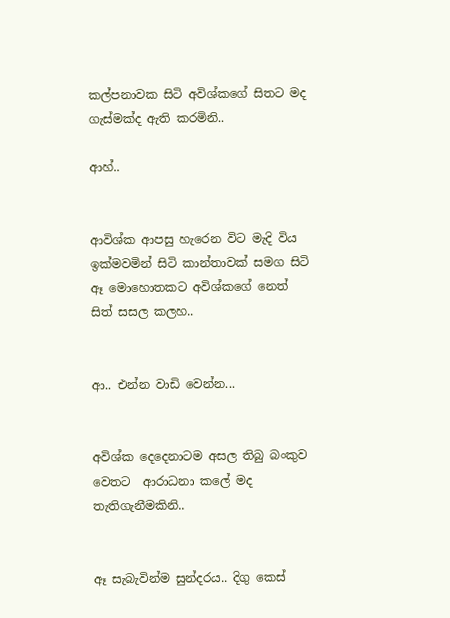කල්පනාවක සිටි අවිශ්කගේ සිතට මද ගැස්මක්ද ඇති කරමිනි..

ආහ්..


ආවිශ්ක ආපසු හැරෙන විට මැදි විය ඉක්මවමින් සිටි කාන්තාවක් සමග සිටි ඈ මොහොතකට අවිශ්කගේ නෙත් සිත් සසල කලහ..


ආ.. එන්න වාඩි වෙන්න...


අවිශ්ක දෙදෙනාටම අසල තිබු බංකුව වෙතට  ආරාධනා කලේ මද තැතිගැනීමකිනි..


ඈ සැබැවින්ම සුන්දරය.. දිගු කෙස්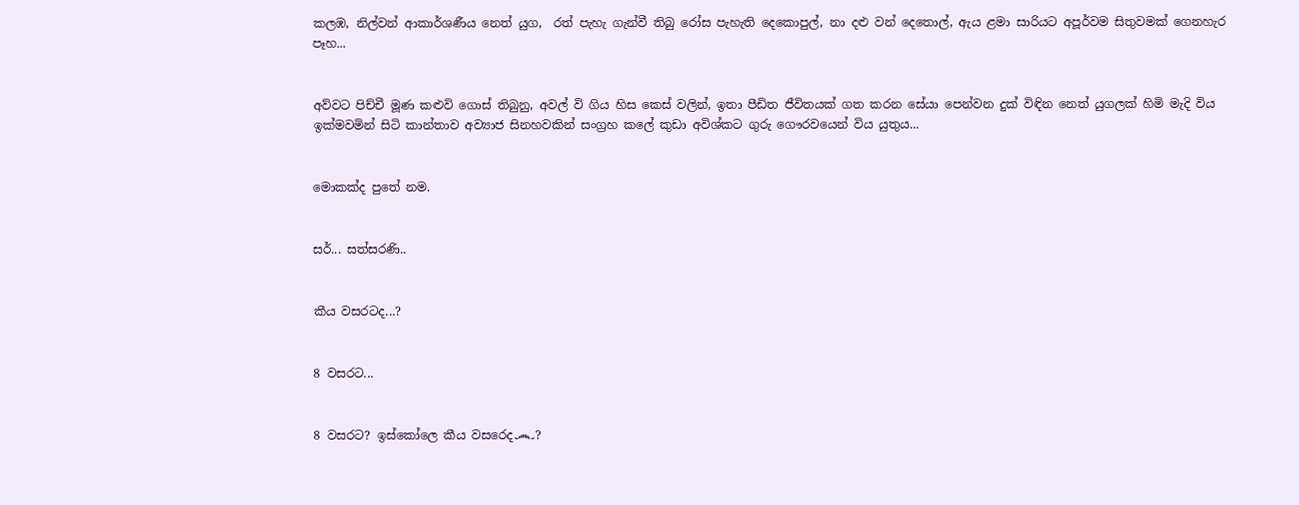කලඹ, නිල්වන් ආකාර්ශණීය නෙත් යුග,  රත් පැහැ ගැන්වී තිබු රෝස පැහැති දෙකොපුල්, නා දළු වන් දෙතොල්, ඇය ළමා සාරියට අපූර්වම සිතුවමක් ගෙනහැර පෑහ...


අව්වට පිච්චී මූණ කළුවි ගොස් තිබුනු, අවල් වි ගිය හිස කෙස් වලින්, ඉතා පීඩිත ජීවිතයක් ගත කරන සේයා පෙන්වන දුක් විඳින නෙත් යුගලක් හිමි මැදි විය ඉක්මවමින් සිටි කාන්තාව අව්‍යාජ සිනහවකින් සංග්‍රහ කලේ කුඩා අවිශ්කට ගුරු ගෞරවයෙන් විය යුතුය...


මොකක්ද පුතේ නම.


සර්... සත්සරණි..


කීය වසරටද...?


8 වසරට...


8 වසරට? ඉස්කෝලෙ කීය වසරෙද෴?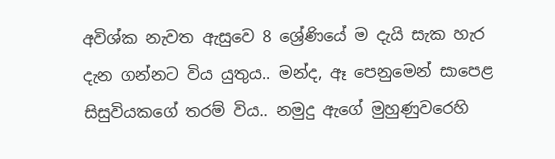අවිශ්ක නැවත ඇසුවෙ 8 ශ්‍රේණියේ ම දැයි සැක හැර දැන ගන්නට විය යුතුය.. මන්ද, ඈ පෙනුමෙන් සාපෙළ සිසුවියකගේ තරම් විය.. නමුදු ඇගේ මුහුණුවරෙහි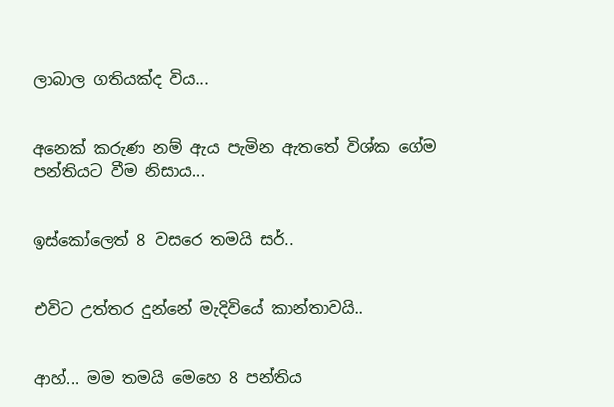ලාබාල ගතියක්ද විය...


අනෙක් කරුණ නම් ඇය පැමින ඇතතේ විශ්ක ගේම පන්තියට වීම නිසාය...


ඉස්කෝලෙත් 8 වසරෙ තමයි සර්..


එවිට උත්තර දුන්නේ මැදිවියේ කාන්තාවයි..


ආහ්... මම තමයි මෙහෙ 8 පන්තිය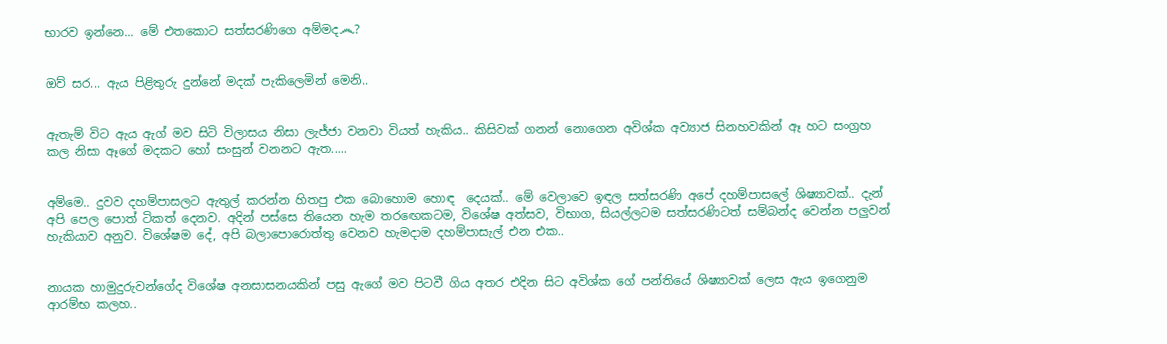භාරව ඉන්නෙ... මේ එතකොට සත්සරණිගෙ අම්මද෴?


ඔව් සර... ඇය පිළිතුරු දුන්නේ මදක් පැකිලෙමින් මෙනි..


ඇතැම් විට ඇය ඇග් මව සිටි විලාසය නිසා ලැජ්ජා වනවා වියත් හැකිය.. කිසිවක් ගනන් නොගෙන අවිශ්ක අව්‍යාජ සිනහවකින් ඈ හට සංග්‍රහ කල නිසා ඈගේ මදකට හෝ සංසුන් වනනට ඇත.....


අම්මෙ.. දුවව දහම්පාසලට ඇතුල් කරන්න හිතපු එක බොහොම හොඳ  දෙයක්.. මේ වෙලාවෙ ඉඳල සත්සරණි අපේ දහම්පාසලේ ශිෂ්‍යාවක්.. දැන් අපි පෙල පොත් ටිකත් දෙනව. අදින් පස්සෙ තියෙන හැම තරඟෙකටම, විශේෂ අත්සව, විභාග, සියල්ලටම සත්සරණිටත් සම්බන්ද වෙන්න පලුවන් හැකියාව අනුව. විශේෂම දේ, අපි බලාපොරොත්තු වෙනව හැමදාම දහම්පාසැල් එන එක..


නායක හාමුදුරුවන්ගේද විශේෂ අනසාසනයකින් පසු ඇගේ මව පිටවී ගිය අතර එදින සිට අවිශ්ක ගේ පන්තියේ ශිෂ්‍යාවක් ලෙස ඇය ඉගෙනුම ආරම්භ කලහ..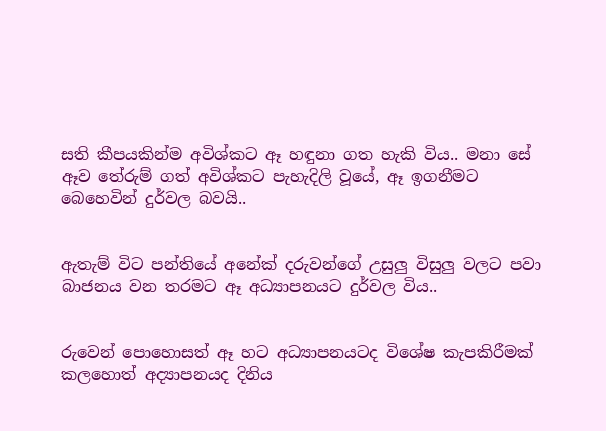සති කීපයකින්ම අවිශ්කට ඈ හඳුනා ගත හැකි විය.. මනා සේ ඈව තේරුම් ගත් අවිශ්කට පැහැදිලි වූයේ, ඈ ඉගනීමට බෙහෙවින් දුර්වල බවයි..


ඇතැම් විට පන්තියේ අනේක් දරුවන්ගේ උසුලු විසුලු වලට පවා බාජනය වන තරමට ඈ අධ්‍යාපනයට දුර්වල විය..


රුවෙන් පොහොසත් ඈ හට අධ්‍යාපනයටද විශේෂ කැපකිරීමක් කලහොත් අද්‍යාපනයද දිනිය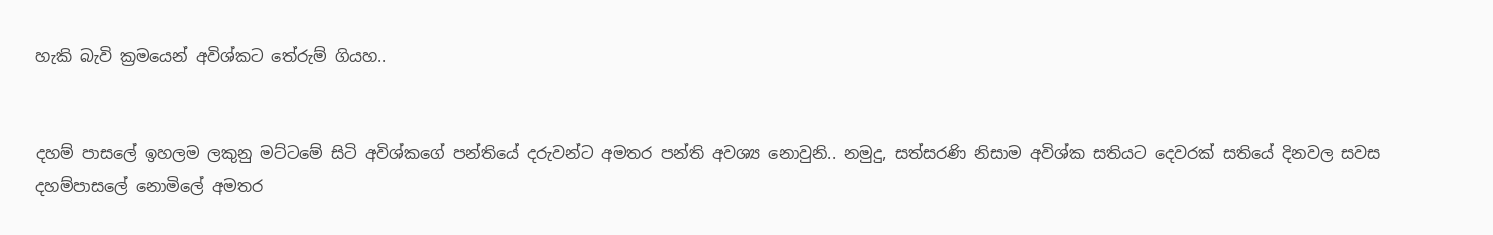හැකි බැවි ක්‍රමයෙන් අවිශ්කට තේරුම් ගියහ..


දහම් පාසලේ ඉහලම ලකුනු මට්ටමේ සිටි අවිශ්කගේ පන්තියේ දරුවන්ට අමතර පන්ති අවශ්‍ය නොවුනි.. නමුදු, සත්සරණි නිසාම අවිශ්ක සතියට දෙවරක් සතියේ දිනවල සවස දහම්පාසලේ නොමිලේ අමතර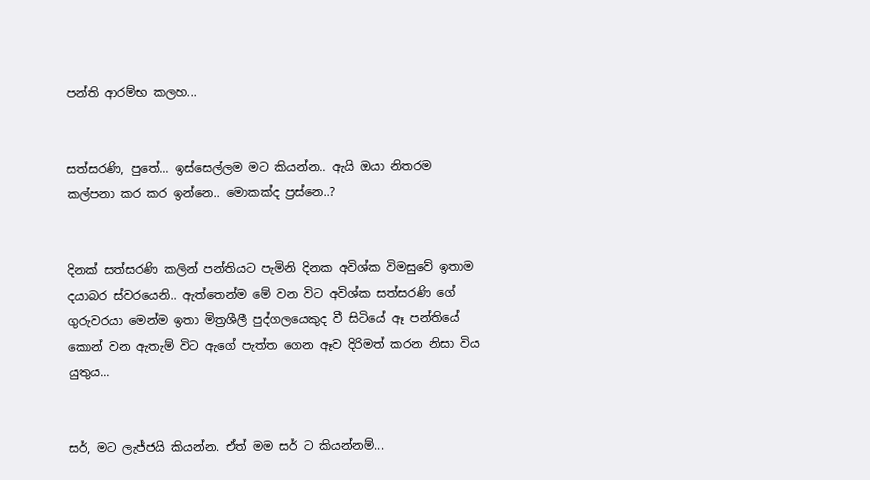පන්ති ආරම්භ කලහ...


සත්සරණි, පුතේ... ඉස්සෙල්ලම මට කියන්න.. ඇයි ඔයා නිතරම කල්පනා කර කර ඉන්නෙ.. මොකක්ද ප්‍රස්නෙ..?


දිනක් සත්සරණි කලින් පන්තියට පැමිනි දිනක අවිශ්ක විමසුවේ ඉතාම දයාබර ස්වරයෙනි.. ඇත්තෙන්ම මේ වන විට අවිශ්ක සත්සරණි ගේ ගුරුවරයා මෙන්ම ඉතා මිත්‍රශීලී පුද්ගලයෙකුද වී සිටියේ ඈ පන්තියේ කොන් වන ඇතැම් විට ඇගේ පැත්ත ගෙන ඈව දිරිමත් කරන නිසා විය යුතුය...


සර්, මට ලැජ්ජයි කියන්න. ඒත් මම සර් ට කියන්නම්...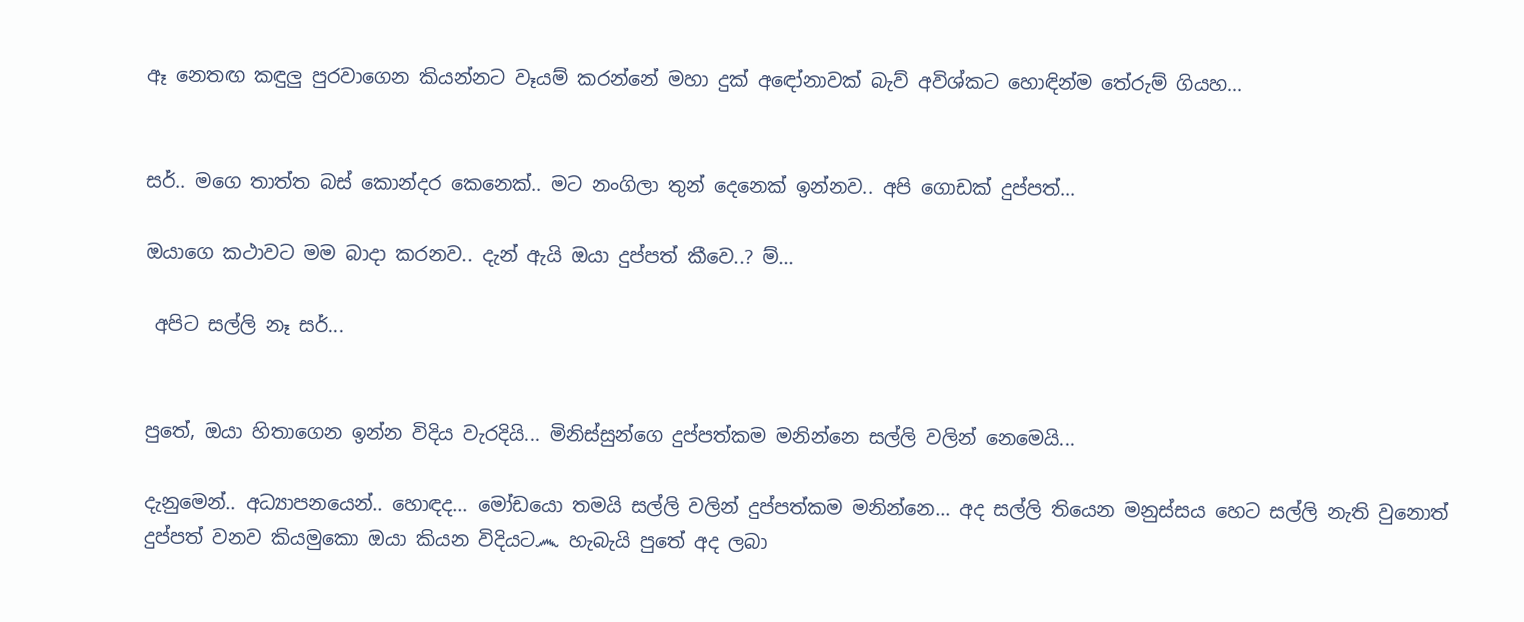ඈ නෙතඟ කඳුලු පුරවාගෙන කියන්නට වෑයම් කරන්නේ මහා දුක් අඳෝනාවක් බැව් අවිශ්කට හොඳින්ම තේරුම් ගියහ...


සර්.. මගෙ තාත්ත බස් කොන්දර කෙනෙක්.. මට නංගිලා තුන් දෙනෙක් ඉන්නව.. අපි ගොඩක් දුප්පත්...

ඔයාගෙ කථාවට මම බාදා කරනව.. දැන් ඇයි ඔයා දුප්පත් කීවෙ..? ම්...

 අපිට සල්ලි නෑ සර්...


පුතේ, ඔයා හිතාගෙන ඉන්න විදිය වැරදියි... මිනිස්සුන්ගෙ දුප්පත්කම මනින්නෙ සල්ලි වලින් නෙමෙයි...

දැනුමෙන්.. අධ්‍යාපනයෙන්.. හොඳද... මෝඩයො තමයි සල්ලි වලින් දුප්පත්කම මනින්නෙ... අද සල්ලි තියෙන මනුස්සය හෙට සල්ලි නැති වුනොත් දුප්පත් වනව කියමුකො ඔයා කියන විදියට෴ හැබැයි පුතේ අද ලබා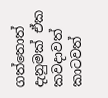ගත්තොත් දැනුමක් ඒක කවදාවත් කාටවත්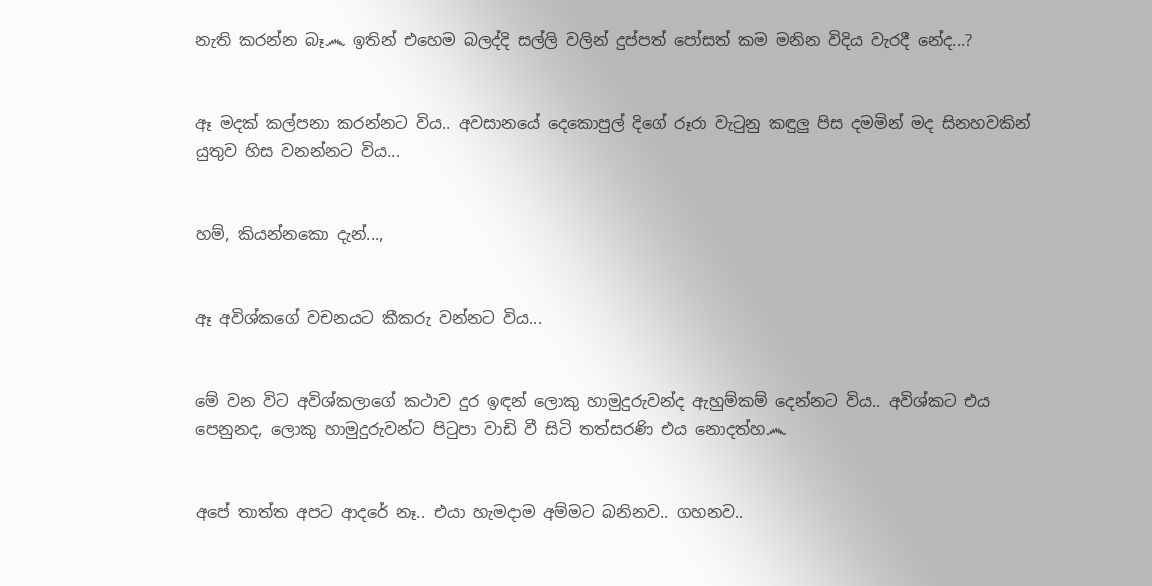නැති කරන්න බෑ෴ ඉතින් එහෙම බලද්දි සල්ලි වලින් දුප්පත් පෝසත් කම මනින විදිය වැරදී නේද...?


ඈ මදක් කල්පනා කරන්නට විය.. අවසානයේ දෙකොපුල් දිගේ රූරා වැටුනු කඳුලු පිස දමමින් මද සිනහවකින් යුතුව හිස වනන්නට විය...


හම්, කියන්නකො දැන්...,


ඈ අවිශ්කගේ වචනයට කීකරු වන්නට විය...


මේ වන විට අවිශ්කලාගේ කථාව දුර ඉඳන් ලොකු හාමුදුරුවන්ද ඇහුම්කම් දෙන්නට විය.. අවිශ්කට එය පෙනුනද, ලොකු හාමුදුරුවන්ට පිටුපා වාඩි වී සිටි තත්සරණි එය නොදත්හ෴


අපේ තාත්ත අපට ආදරේ නෑ.. එයා හැමදාම අම්මට බනිනව.. ගහනව..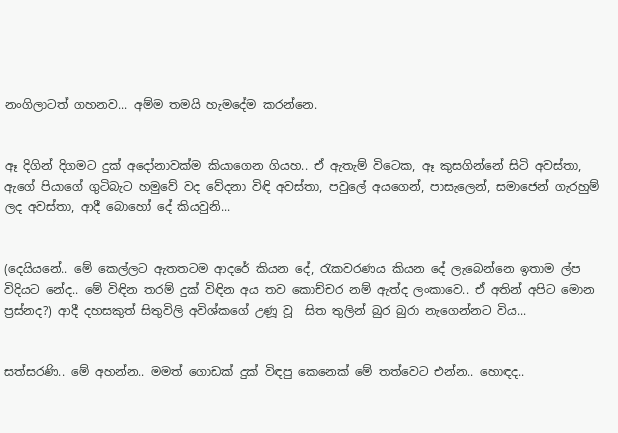නංගිලාටත් ගහනව... අම්ම තමයි හැමදේම කරන්නෙ.


ඈ දිගින් දිගමට දුක් අදෝනාවක්ම කියාගෙන ගියහ.. ඒ ඇතැම් විටෙක, ඈ කුසගින්නේ සිටි අවස්තා, ඇගේ පියාගේ ගුටිබැට හමුවේ වද වේදනා විඳි අවස්තා, පවුලේ අයගෙන්, පාසැලෙන්, සමාජෙන් ගැරහුම් ලද අවස්තා, ආදී බොහෝ දේ කියවුනි...


(දෙයියනේ.. මේ කෙල්ලට ඇතතටම ආදරේ කියන දේ, රැකවරණය කියන දේ ලැබෙන්නෙ ඉතාම ල්ප විදියට නේද.. මේ විඳින තරම් දුක් විඳින අය තව කොච්චර නම් ඇත්ද ලංකාවෙ.. ඒ අතින් අපිට මොන ප්‍රස්නද?) ආදී දහසකුත් සිතුවිලි අවිශ්කගේ උණූ වූ  සිත තුලින් බුර බුරා නැගෙන්නට විය...


සත්සරණි.. මේ අහන්න.. මමත් ගොඩක් දුක් විඳපු කෙනෙක් මේ තත්වෙට එන්න.. හොඳද..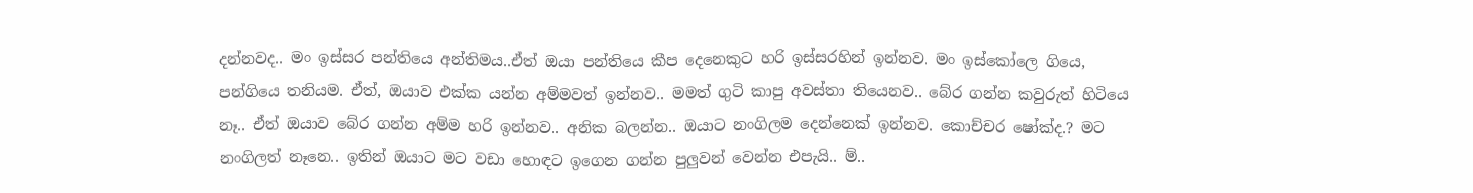දන්නවද.. මං ඉස්සර පන්තියෙ අන්තිමය..ඒත් ඔයා පන්තියෙ කීප දෙනෙකුට හරි ඉස්සරහින් ඉන්නව. මං ඉස්කෝලෙ ගියෙ, පන්ගියෙ තනියම. ඒත්, ඔයාව එක්ක යන්න අම්මවත් ඉන්නව.. මමත් ගුටි කාපු අවස්තා තියෙනව.. බේර ගන්න කවුරුත් හිටියෙ නෑ.. ඒත් ඔයාව බේර ගන්න අම්ම හරි ඉන්නව.. අනික බලන්න.. ඔයාට නංගිලම දෙන්නෙක් ඉන්නව. කොච්චර ෂෝක්ද.? මට නංගිලත් නෑනෙ.. ඉතින් ඔයාට මට වඩා හොඳට ඉගෙන ගන්න පුලුවන් වෙන්න එපැයි.. ම්..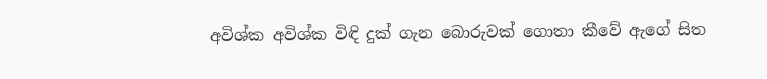අවිශ්ක අවිශ්ක විඳි දුක් ගැන බොරුවක් ගොතා කීවේ ඇගේ සිත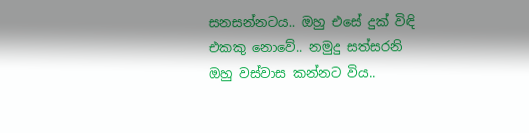සනසන්නටය.. ඔහු එසේ දුක් විඳි එකකු නොවේ.. නමුදු සත්සරනි ඔහු වස්වාස කන්නට විය..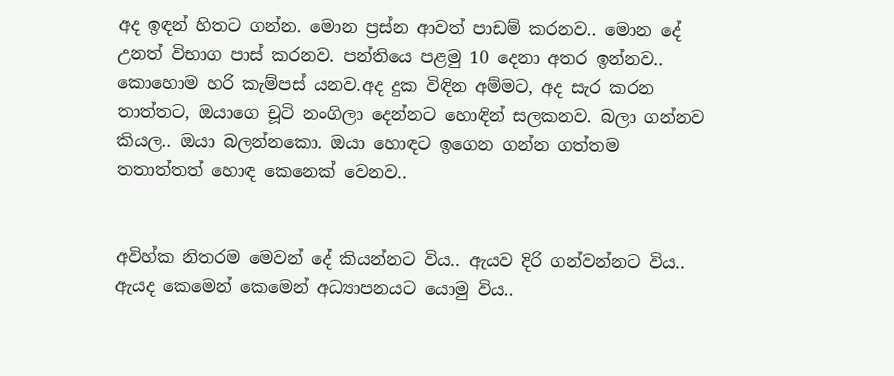අද ඉඳන් හිතට ගන්න. මොන ප්‍රස්න ආවත් පාඩම් කරනව.. මොන දේ උනත් විභාග පාස් කරනව. පන්තියෙ පළමු 10 දෙනා අතර ඉන්නව.. කොහොම හරි කැම්පස් යනව.අද දුක විඳින අම්මට, අද සැර කරන තාත්තට, ඔයාගෙ චූටි නංගිලා දෙන්නට හොඳින් සලකනව. බලා ගන්නව කියල.. ඔයා බලන්නකො. ඔයා හොඳට ඉගෙන ගන්න ගත්තම තතාත්තත් හොඳ කෙනෙක් වෙනව..


අවිහ්ක නිතරම මෙවන් දේ කියන්නට විය.. ඇයව දිරි ගන්වන්නට විය.. ඇයද කෙමෙන් කෙමෙන් අධ්‍යාපනයට යොමු විය..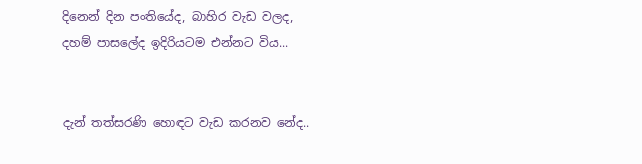දිනෙන් දින පංතියේද, බාහිර වැඩ වලද, දහම් පාසලේද ඉදිරියටම එන්නට විය...


දැන් තත්සරණි හොඳට වැඩ කරනව නේද..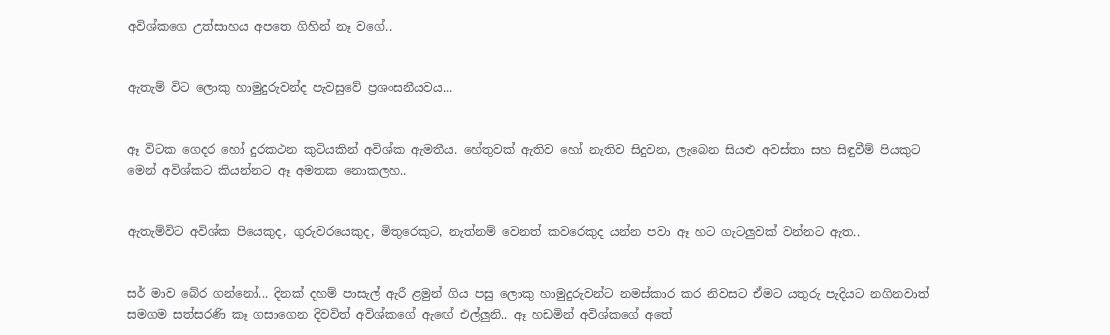අවිශ්කගෙ උත්සාහය අපතෙ ගිහින් නෑ වගේ..


ඇතැම් විට ලොකු හාමුදුරුවන්ද පැවසුවේ ප්‍රශංසනීයවය...


ඈ විටක ගෙදර හෝ දුරකථන කුටියකින් අවිශ්ක ඇමතීය. හේතුවක් ඇතිව හෝ නැතිව සිදුවන, ලැබෙන සියළු අවස්තා සහ සිඳුවීම් පියකුට මෙන් අවිශ්කට කියන්නට ඈ අමතක නොකලහ..


ඇතැම්විට අවිශ්ක පියෙකුද, ගුරුවරයෙකුද, මිතුරෙකුට, නැත්නම් වෙනත් කවරෙකුද යන්න පවා ඈ හට ගැටලුවක් වන්නට ඇත..


සර් මාව බේර ගන්නෝ... දිනක් දහම් පාසැල් ඇරී ළමුන් ගිය පසු ලොකු හාමුදුරුවන්ට නමස්කාර කර නිවසට ඒමට යතුරු පැදියට නගිනවාත් සමගම සත්සරණි කෑ ගසාගෙන දිවවිත් අවිශ්කගේ ඇඟේ එල්ලුනි.. ඈ හඩමින් අවිශ්කගේ අතේ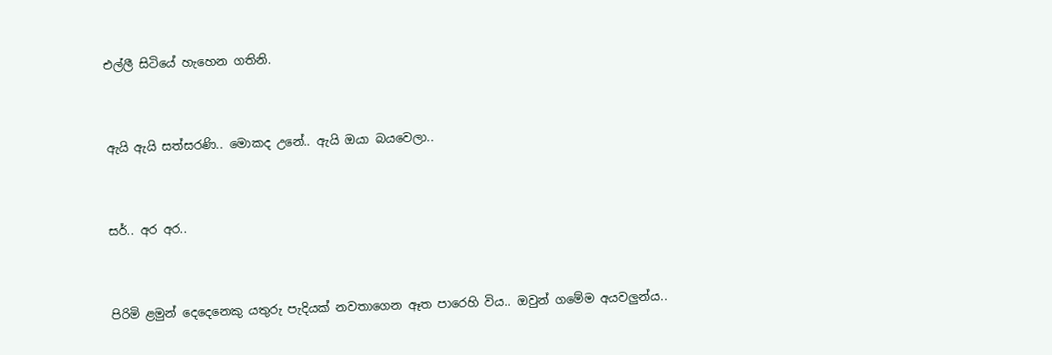එල්ලී සිටියේ හැහෙන ගතිනි.


ඇයි ඇයි සත්සරණි.. මොකද උනේ.. ඇයි ඔයා බයවෙලා..


සර්.. අර අර..


පිරිමි ළමුන් දෙදෙනෙකු යතුරු පැදියක් නවතාගෙන ඈත පාරෙහි විය.. ඔවුන් ගමේම අයවලුන්ය..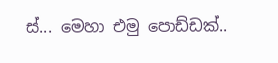ස්... මෙහා එමු පොඩ්ඩක්..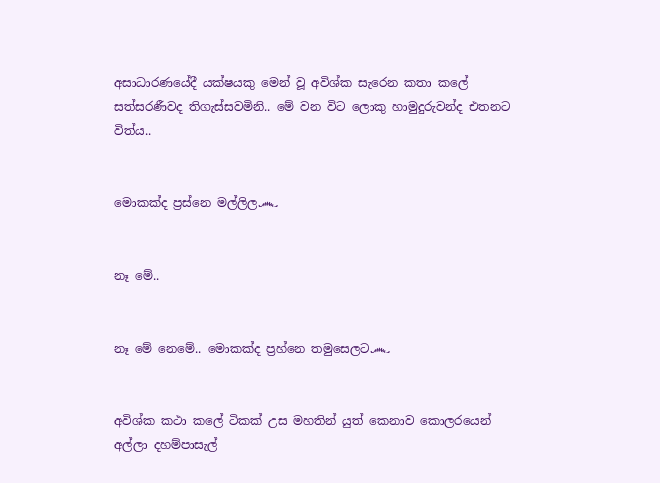අසාධාරණයේදී යක්ෂයකු මෙන් වූ අවිශ්ක සැරෙන කතා කලේ සත්සරණීවද තිගැස්සවමිනි.. මේ වන විට ලොකු හාමුදුරුවන්ද එතනට විත්ය..


මොකක්ද ප්‍රස්නෙ මල්ලිල෴


නෑ මේ..


නෑ මේ නෙමේ.. මොකක්ද ප්‍රහ්නෙ තමුසෙලට෴


අවිශ්ක කථා කලේ ටිකක් උස මහතින් යුත් කෙනාව කොලරයෙන් අල්ලා දහම්පාසැල්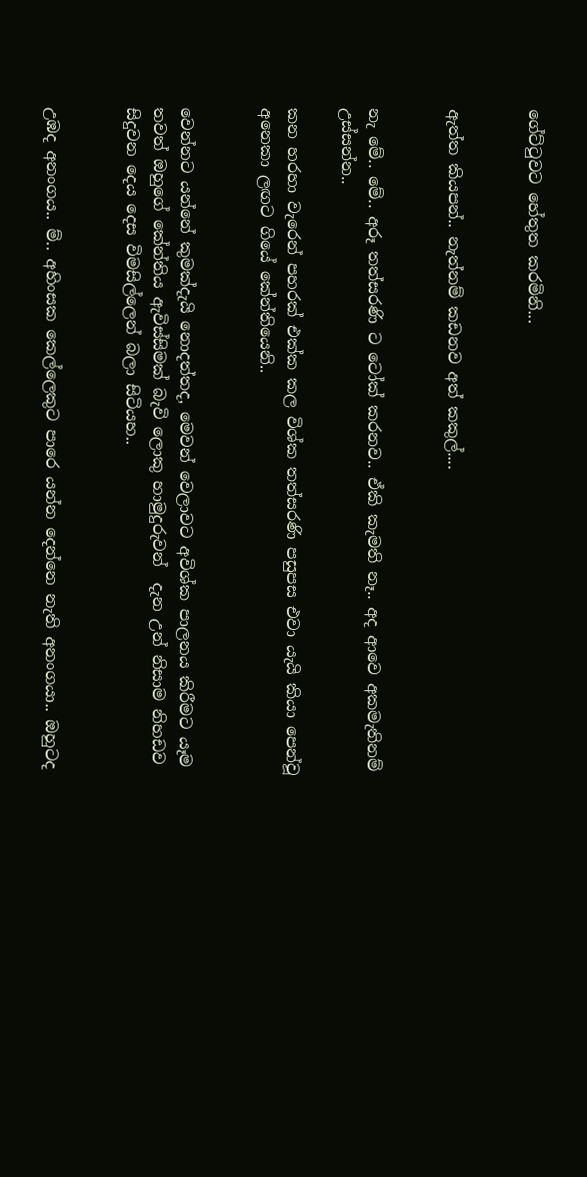ගේට්ටුවට හේතුත කරමිනි...


ඇත්ත කියපන්.. නැත්නම් කඩනව අත් කකුල්....


නැ මේ.. මේ.. අරූ තත්සරණි ට ටෝක් කරනව.. ඒකි කැමති නෑ.. අද ආවෙ අකමැතිනම් උස්සන්න..

කන හරහා වැරෙන් පහරක් එක්ක කල විශ්ක තත්සරණි පසුපස එවා යැයි කියා පෙන්වූ අනෙකා ලඟට ගියේ කේන්තියෙනි..


වෙන්නට යන්නේ කුමක්දැයි නොදත්තද, මෙවන් වෙලාවට අවිශ්ක පාලනය කිරීමට යෑම තවත් ඔහුගේ කේන්තිය ඇවිස්සිමක් බැවි ලොකු හාමුදුරුවන්  දැන උන් නිසාම නිහඩව සිදුවන දෙය දෙස විමසිල්ලෙන් බලා සිටියහ..


උඹද අනංගය.. ම්.. අහිංසක කෙල්ලෙකුට පාරෙ යන්න දෙන්නෙ නැති අනංගයා.. ඔහුටද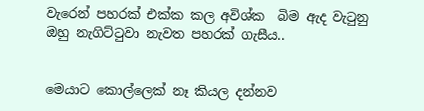වැරෙන් පහරක් එක්ක කල අවිශ්ක  බිම ඇද වැටුනු ඔහු නැගිට්ටුවා නැවත පහරක් ගැසීය..


මෙයාට කොල්ලෙක් නෑ කියල දන්නව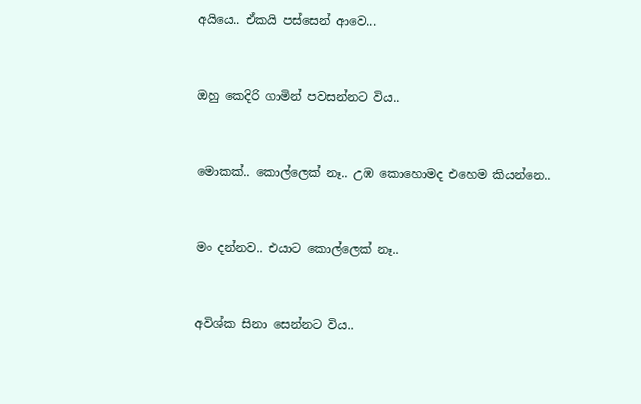අයියෙ.. ඒකයි පස්සෙන් ආවෙ...


ඔහු කෙදිරි ගාමින් පවසන්නට විය..


මොකක්.. කොල්ලෙක් නෑ.. උඹ කොහොමද එහෙම කියන්නෙ..


මං දන්නව.. එයාට කොල්ලෙක් නෑ..


අවිශ්ක සිනා සෙන්නට විය..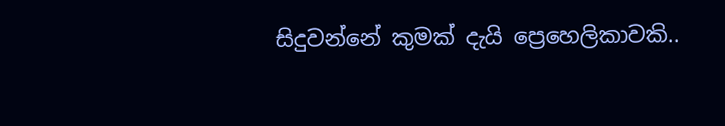සිදුවන්නේ කුමක් දැයි ප්‍රෙහෙලිකාවකි..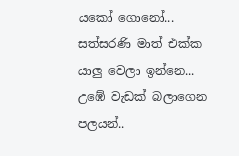යකෝ ගොනෝ... සත්සරණි මාත් එක්ක යාලු වෙලා ඉන්නෙ... උඹේ වැඩක් බලාගෙන පලයන්..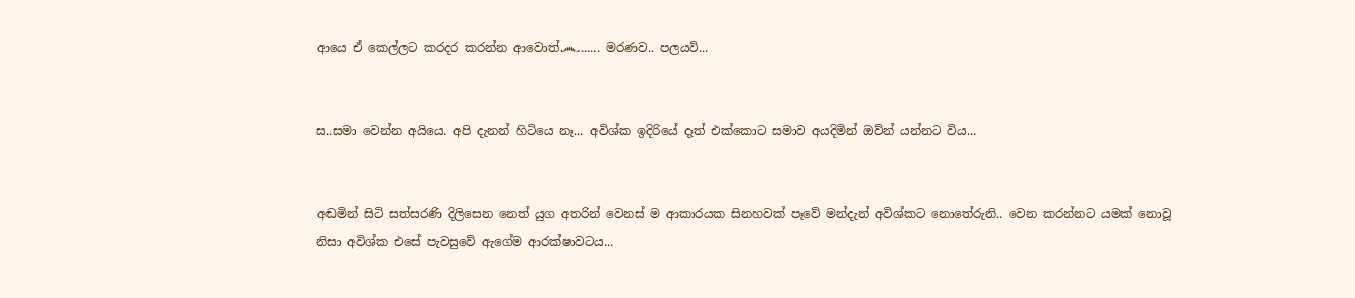ආයෙ ඒ කෙල්ලට කරදර කරන්න ආවොත්෴...... මරණව.. පලයව්...


ස..සමා වෙන්න අයියෙ. අපි දැනන් හිටියෙ නෑ... අවිශ්ක ඉදිරියේ දෑත් එක්කොට සමාව අයදිමින් ඔව්න් යන්නට විය...


අඬමින් සිටි සත්සරණි දිලිසෙන නෙත් යුග අතරින් වෙනස් ම ආකාරයක සිනහවක් පෑවේ මන්දැන් අවිශ්කට නොතේරුනි.. වෙන කරන්නට යමක් නොවූ නිසා අවිශ්ක එසේ පැවසුවේ ඇගේම ආරක්ෂාවටය...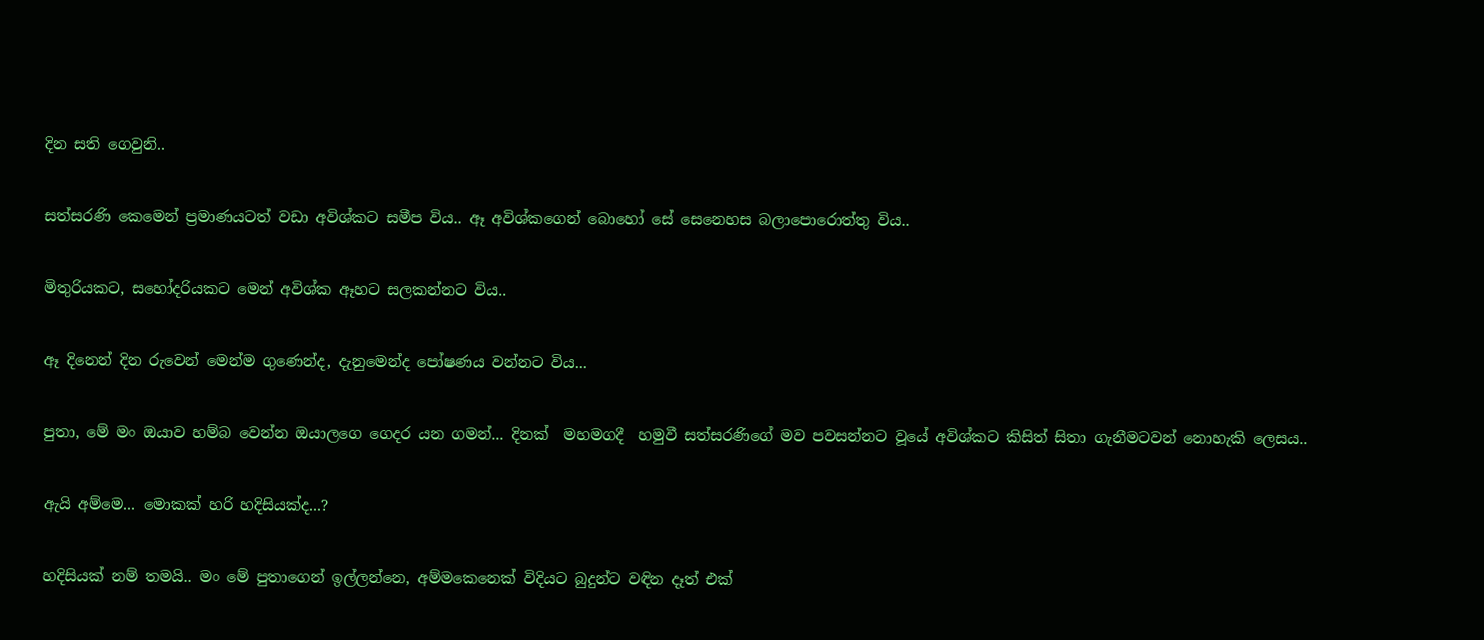දින සති ගෙවුනි..


සත්සරණි කෙමෙන් ප්‍රමාණයටත් වඩා අවිශ්කට සමීප විය.. ඈ අවිශ්කගෙන් බොහෝ සේ සෙනෙහස බලාපොරොත්තු විය..


මිතුරියකට, සහෝදරියකට මෙන් අවිශ්ක ඈහට සලකන්නට විය..


ඈ දිනෙන් දින රුවෙන් මෙන්ම ගුණෙන්ද, දැනුමෙන්ද පෝෂණය වන්නට විය...


පුතා, මේ මං ඔයාව හම්බ වෙන්න ඔයාලගෙ ගෙදර යන ගමන්... දිනක්  මහමගදී  හමුවී සත්සරණිගේ මව පවසන්නට වූයේ අවිශ්කට කිසිත් සිතා ගැනීමටවන් නොහැකි ලෙසය..


ඇයි අම්මෙ... මොකක් හරි හදිසියක්ද...?


හදිසියක් නම් තමයි.. මං මේ පුතාගෙන් ඉල්ලන්නෙ, අම්මකෙනෙක් විදියට බුදුන්ට වඳින දෑත් එක්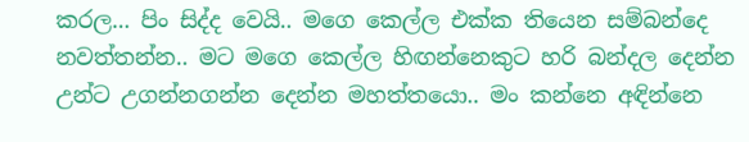කරල... පිං සිද්ද වෙයි.. මගෙ කෙල්ල එක්ක තියෙන සම්බන්දෙ නවත්තන්න.. මට මගෙ කෙල්ල හිඟන්නෙකුට හරි බන්දල දෙන්න උන්ට උගන්නගන්න දෙන්න මහත්තයො.. මං කන්නෙ අඳින්නෙ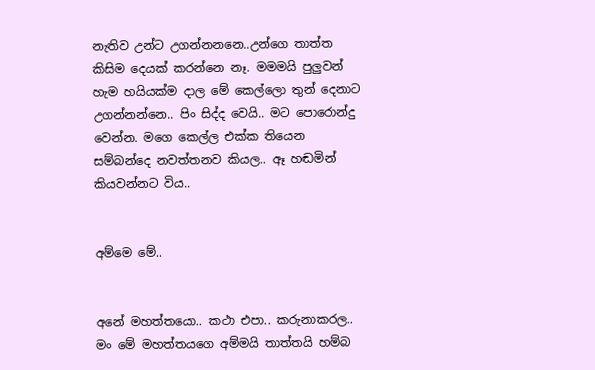නැතිව උන්ට උගන්නනනෙ..උන්ගෙ තාත්ත කිසිම දෙයක් කරන්නෙ නෑ. මමමයි පුලුවන් හැම හයියක්ම දාල මේ කෙල්ලො තුන් දෙනාට උගන්නන්නෙ.. පිං සිද්ද වෙයි.. මට පොරොන්දු වෙන්න. මගෙ කෙල්ල එක්ක තියෙන සම්බන්දෙ නවත්තනව කියල.. ඈ හඬමින් කියවන්නට විය..


අම්මෙ මේ..


අනේ මහත්තයො.. කථා එපා.. කරුනාකරල.. මං මේ මහත්තයගෙ අම්මයි තාත්තයි හම්බ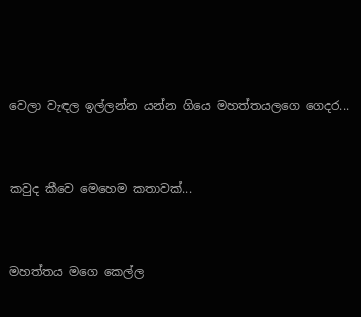වෙලා වැඳල ඉල්ලන්න යන්න ගියෙ මහත්තයලගෙ ගෙදර...


කවුද කීවෙ මෙහෙම කතාවක්...


මහත්තය මගෙ කෙල්ල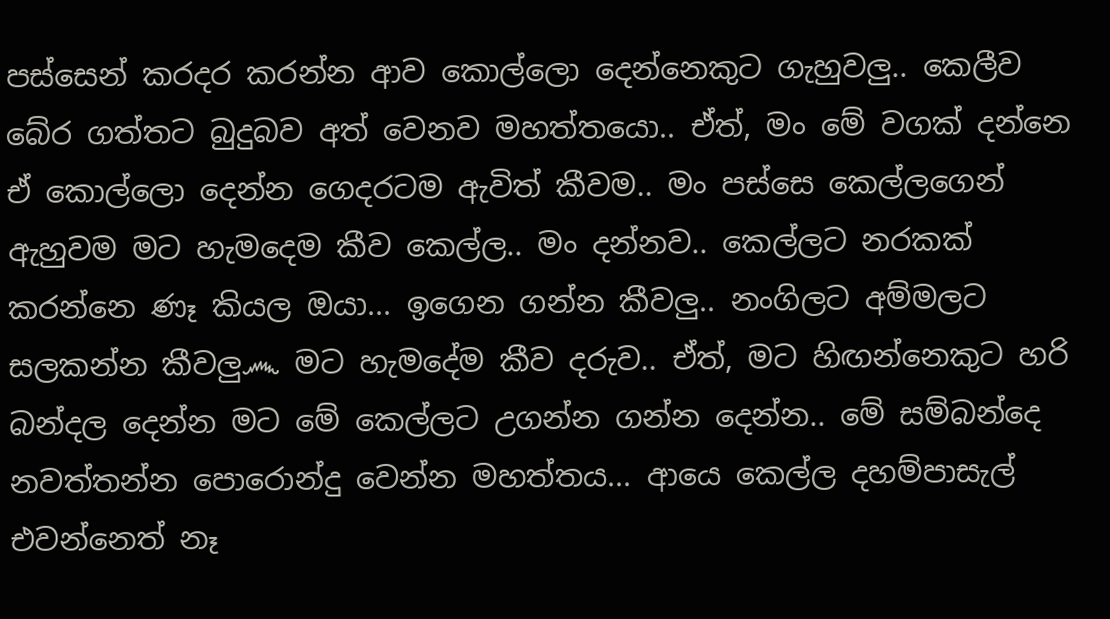පස්සෙන් කරදර කරන්න ආව කොල්ලො දෙන්නෙකුට ගැහුවලු.. කෙලීව බේර ගත්තට බුදුබව අත් වෙනව මහත්තයො.. ඒත්, මං මේ වගක් දන්නෙ ඒ කොල්ලො දෙන්න ගෙදරටම ඇවිත් කීවම.. මං පස්සෙ කෙල්ලගෙන් ඇහුවම මට හැමදෙම කීව කෙල්ල.. මං දන්නව.. කෙල්ලට නරකක් කරන්නෙ ණෑ කියල ඔයා... ඉගෙන ගන්න කීවලු.. නංගිලට අම්මලට සලකන්න කීවලු෴ මට හැමදේම කීව දරුව.. ඒත්, මට හිඟන්නෙකුට හරි බන්දල දෙන්න මට මේ කෙල්ලට උගන්න ගන්න දෙන්න.. මේ සම්බන්දෙ  නවත්තන්න පොරොන්දු වෙන්න මහත්තය... ආයෙ කෙල්ල දහම්පාසැල් එවන්නෙත් නෑ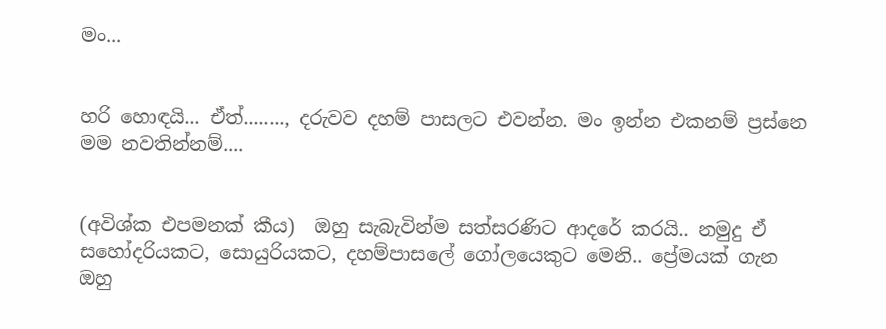මං...


හරි හොඳයි... ඒත්........, දරුවව දහම් පාසලට එවන්න. මං ඉන්න එකනම් ප්‍රස්නෙ මම නවතින්නම්....


(අවිශ්ක එපමනක් කීය)  ඔහු සැබැවින්ම සත්සරණිට ආදරේ කරයි.. නමුදු ඒ සහෝදරියකට, සොයුරියකට, දහම්පාසලේ ගෝලයෙකුට මෙනි.. ප්‍රේමයක් ගැන ඔහු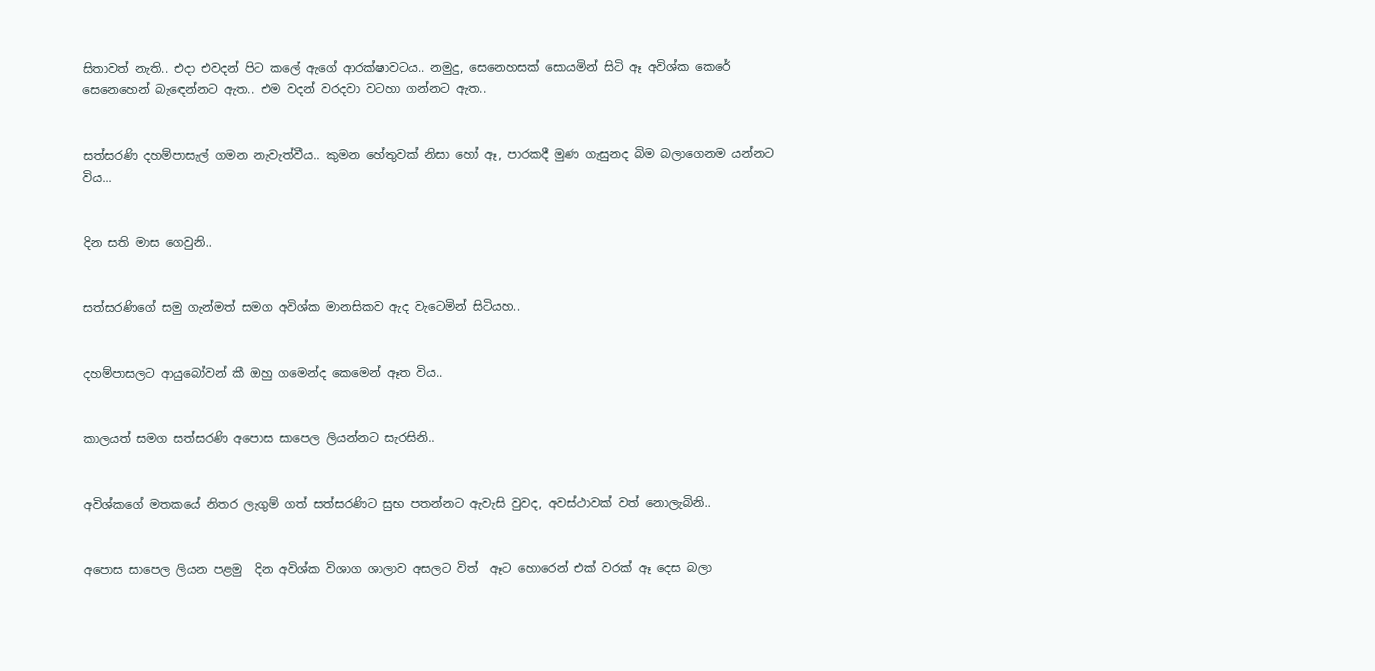සිතාවත් නැති.. එදා එවදන් පිට කලේ ඇගේ ආරක්ෂාවටය.. නමුදු, සෙනෙහසක් සොයමින් සිටි ඈ අවිශ්ක කෙරේ සෙනෙහෙන් බැඳෙන්නට ඇත.. එම වදන් වරදවා වටහා ගන්නට ඇත..


සත්සරණි දහම්පාසැල් ගමන නැවැත්වීය.. කුමන හේතුවක් නිසා හෝ ඈ, පාරකදී මුණ ගැසුනද බිම බලාගෙනම යන්නට විය...


දින සති මාස ගෙවුනි..


සත්සරණිගේ සමු ගැන්මත් සමග අවිශ්ක මානසිකව ඇද වැටෙමින් සිටියහ..


දහම්පාසලට ආයුබෝවන් කී ඔහු ගමෙන්ද කෙමෙන් ඈත විය..


කාලයත් සමග සත්සරණි අපොස සාපෙල ලියන්නට සැරසිනි..


අවිශ්කගේ මතකයේ නිතර ලැගුම් ගත් සත්සරණිට සුභ පතන්නට ඇවැසි වුවද, අවස්ථාවක් වත් නොලැබිනි..


අපොස සාපෙල ලියන පළමු  දින අවිශ්ක විශාග ශාලාව අසලට විත්  ඈට හොරෙන් එක් වරක් ඈ දෙස බලා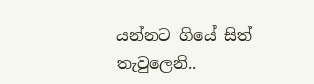යන්නට ගියේ සිත් තැවුලෙනි..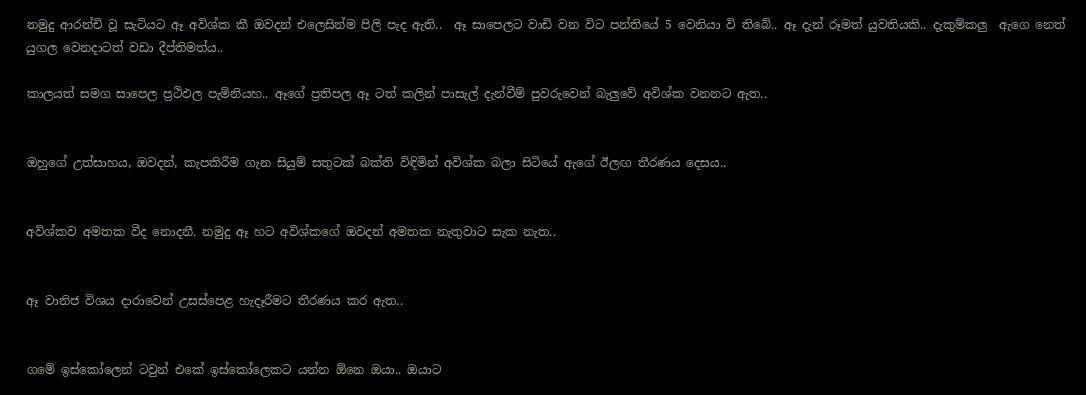නමුදු ආරන්චි වූ සැටියට ඈ අවිශ්ක කී ඔවදන් එලෙසින්ම පිලි පැද ඇති..  ඈ සාපෙලට වාඩි වන විට පන්තියේ 5 වෙනියා වි තිබේ.. ඈ දැන් රූමත් යුවතියකි.. දැකුම්කලු  ඇගෙ නෙත් යුගල වෙනදාටත් වඩා දීප්තිමත්ය..

කාලයත් සමග සාපෙල ප්‍රථිඵල පැමිනියහ.. ඈගේ ප්‍රතිපල ඈ ටත් කලින් පාසැල් දැන්වීම් පුවරුවෙන් බැලුවේ අවිශ්ක වනනට ඇත..


ඔහුගේ උත්සාහය, ඔවදන්, කැපකිරීම ගැන සියුම් සතුටක් බක්ති විඳිමින් අවිශ්ක බලා සිටියේ ඇගේ ඊලඟ තීරණය දෙසය..


අවිශ්කව අමතක වීද නොදනී. නමුදු ඈ හට අවිශ්කගේ ඔවදන් අමතක නැතුවාට සැක නැත..


ඈ වානිජ විශය දාරාවෙන් උසස්පෙළ හැදෑරීමට තීරණය කර ඇත..


ගමේ ඉස්කෝලෙන් ටවුන් එකේ ඉස්කෝලෙකට යන්න ඕනෙ ඔයා.. ඔයාට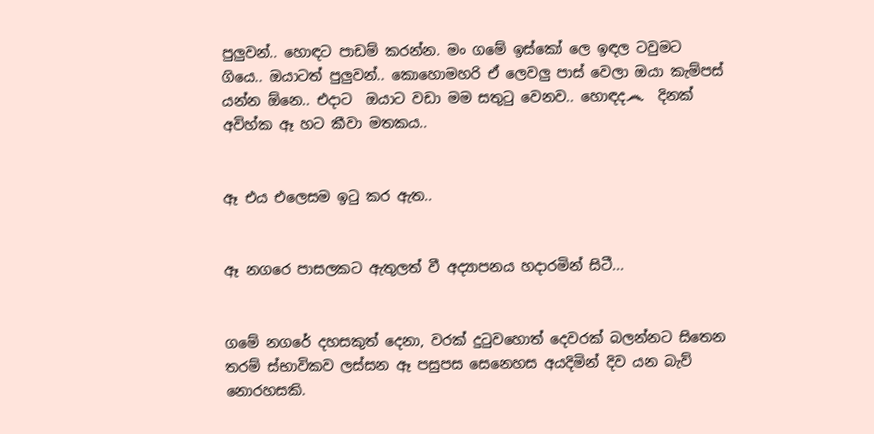පුලුවන්.. හොඳට පාඩම් කරන්න. මං ගමේ ඉස්කෝ ලෙ ඉඳල ටවුමට ගියෙ.. ඔයාටත් පුලුවන්.. කොහොමහරි ඒ ලෙවලු පාස් වෙලා ඔයා කැම්පස් යන්න ඕනෙ.. එදාට  ඔයාට වඩා මම සතුටු වෙනව.. හොඳද෴  දිනක් අවිහ්ක ඈ හට කීවා මතකය..


ඈ එය එලෙසම ඉටු කර ඇත..


ඈ නගරෙ පාසලකට ඇතුලත් වී අද්‍යාපනය හදාරමින් සිටී...


ගමේ නගරේ දහසකුත් දෙනා, වරක් දුටුවහොත් දෙවරක් බලන්නට සිතෙන තරම් ස්භාවිකව ලස්සන ඈ පසුපස සෙනෙහස අයදිමින් දිව යන බැව් නොරහසකි.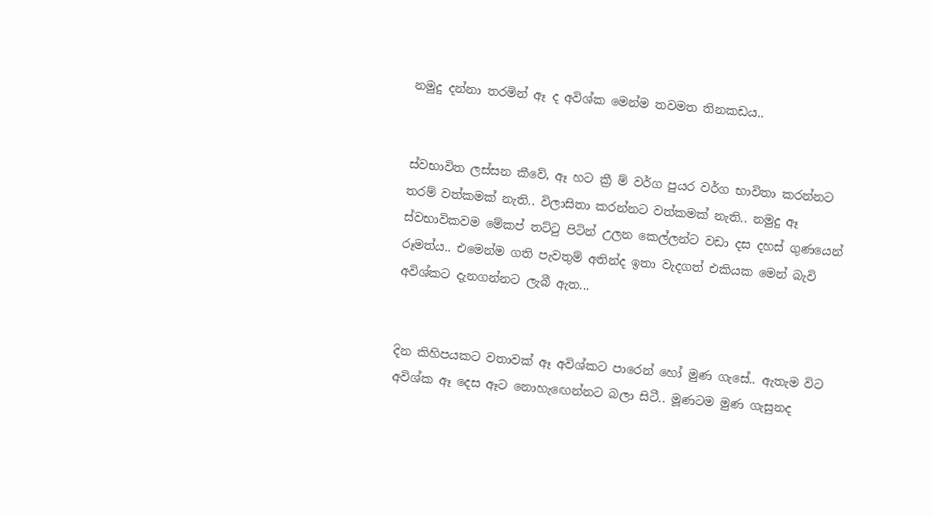නමුදු දන්නා තරමින් ඈ ද අවිශ්ක මෙන්ම තවමත තිනකඩය..


ස්වභාවිත ලස්සන කීවේ, ඈ හට ක්‍රී ම් වර්ග පුයර වර්ග භාවිතා කරන්නට තරම් වත්කමක් නැති.. විලාසිතා කරන්නට වත්කමක් නැති.. නමුදු ඈ ස්වභාවිකවම මේකප් තට්ටු පිටින් උලන කෙල්ලන්ට වඩා දස දහස් ගුණයෙන් රූමත්ය.. එමෙන්ම ගති පැවතුම් අතින්ද ඉතා වැදගත් එකියක මෙන් බැවි අවිශ්කට දැනගන්නට ලැබී ඇත...


දින කිහිපයකට වතාවක් ඈ අවිශ්කට පාරෙන් හෝ මුණ ගැසේ.. ඇතැම විට අවිශ්ක ඈ දෙස ඈට නොහැඟෙන්නට බලා සිටී.. මූණටම මුණ ගැසුනද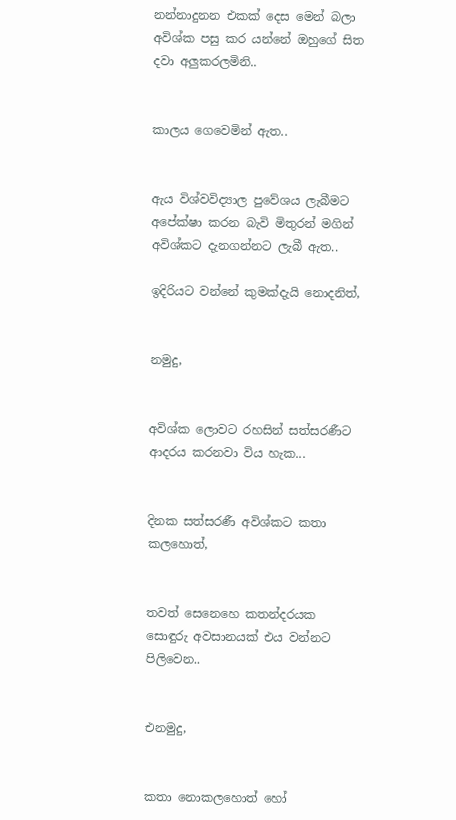නන්නාදුනන එකක් දෙස මෙන් බලා අවිශ්ක පසු කර යන්නේ ඔහුගේ සිත දවා අලුකරලමිනි..


කාලය ගෙවෙමින් ඇත..


ඇය විශ්වවිද්‍යාල පුවේශය ලැබීමට අපේක්ෂා කරන බැවි මිතුරන් මගින් අවිශ්කට දැනගන්නට ලැබී ඇත..

ඉදිරියට වන්නේ කුමක්දැයි නොදනිත්,


නමුදු,


අවිශ්ක ලොවට රහසින් සත්සරණීට ආදරය කරනවා විය හැක...


දිනක සත්සරණී අවිශ්කට කතා කලහොත්,


තවත් සෙනෙහෙ කතන්දරයක සොඳුරු අවසානයක් එය වන්නට පිලිවෙන..


එනමුදු,


කතා නොකලහොත් හෝ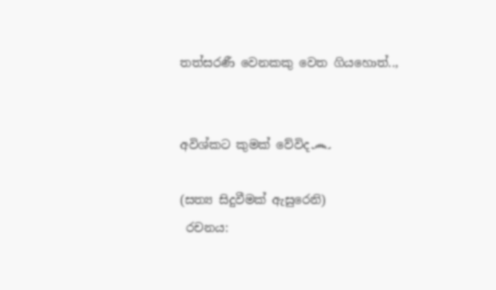තත්සරණී වෙනකකු වෙත ගියහොත්..,


අවිශ්කට කුමක් වේවිද෴

(සත්‍ය සිදුවීමක් ඇසුරෙනි)
 රචනය: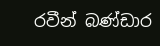රවීන් බණ්ඩාර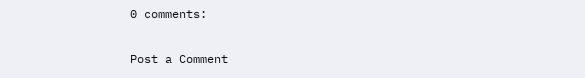0 comments:

Post a Comment